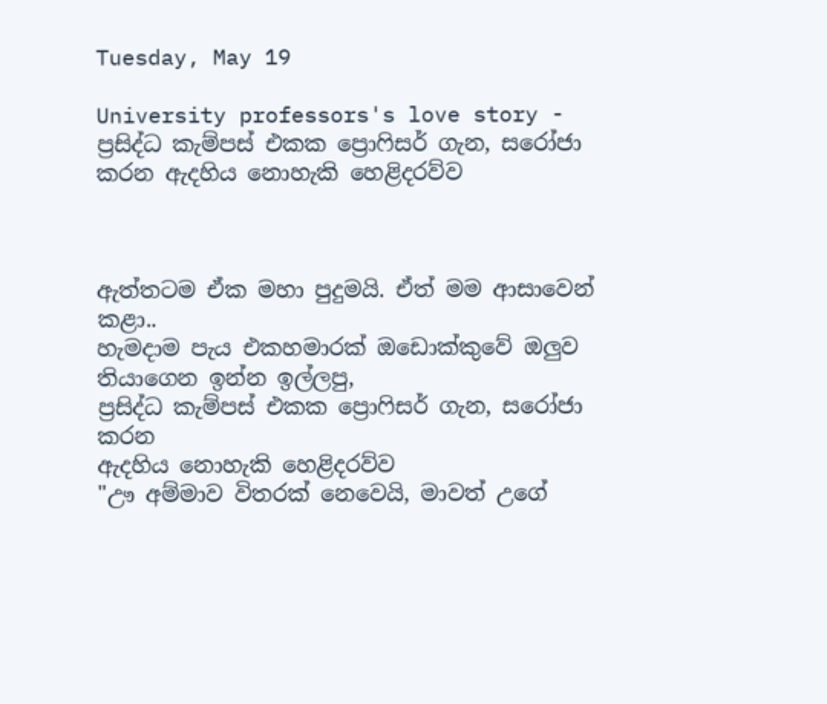Tuesday, May 19

University professors's love story - ප්‍රසිද්ධ කැම්පස් එකක ප්‍රොෆිසර් ගැන, සරෝජා කරන ඇදහිය නොහැකි හෙළිදරව්ව



ඇත්තටම ඒක මහා පුදුමයි. ඒත් මම ආසාවෙන් කළා..
හැමදාම පැය එකහමාරක් ඔඩොක්කුවේ ඔලුව තියාගෙන ඉන්න ඉල්ලපු,
ප්‍රසිද්ධ කැම්පස් එකක ප්‍රොෆිසර් ගැන, සරෝජා කරන
ඇදහිය නොහැකි හෙළිදරව්ව
"ඌ අම්මාව විතරක් නෙවෙයි, මාවත් උගේ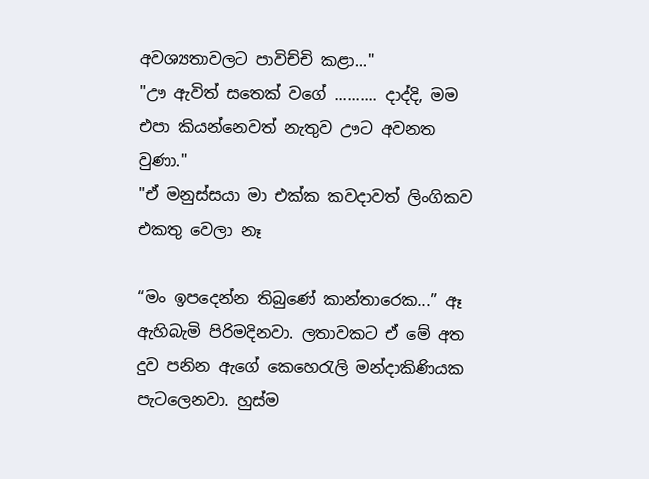අවශ්‍යතාවලට පාවිච්චි කළා..."
"ඌ ඇවිත් සතෙක් වගේ .......... දාද්දි, මම එපා කියන්නෙවත් නැතුව ඌට අවනත වුණා."
"ඒ මනුස්සයා මා එක්ක කවදාවත් ලිංගිකව එකතු වෙලා නෑ

“මං ඉපදෙන්න තිබුණේ කාන්තාරෙක...” ඈ ඇහිබැමි පිරිමදිනවා. ලතාවකට ඒ මේ අත දුව පනින ඇගේ කෙහෙරැලි මන්දාකිණියක පැටලෙනවා. හුස්ම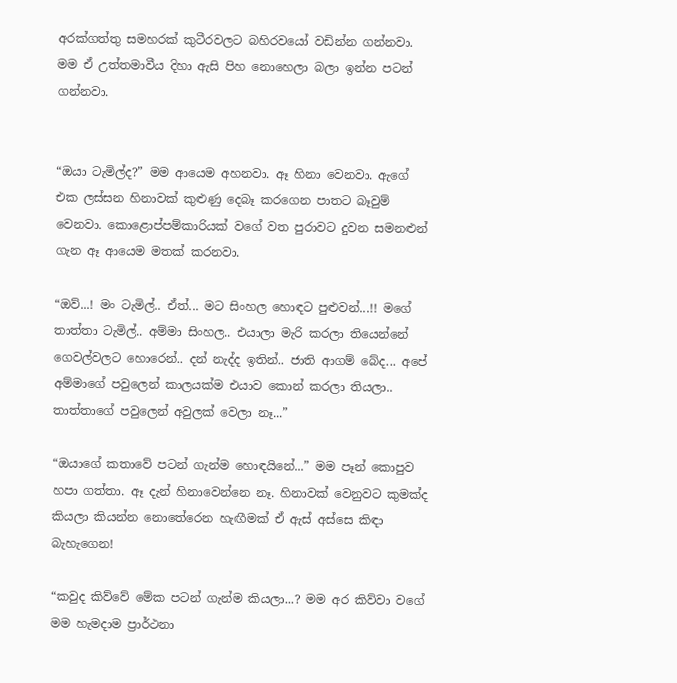අරක්ගත්තු සමහරක් කුටීරවලට බහිරවයෝ වඩින්න ගන්නවා. මම ඒ උත්තමාවීය දිහා ඇසි පිහ නොහෙලා බලා ඉන්න පටන් ගන්නවා.


“ඔයා ටැමිල්ද?” මම ආයෙම අහනවා. ඈ හිනා වෙනවා. ඇගේ එක ලස්සන හිනාවක් කුළුණු දෙබෑ කරගෙන පාතට බෑවුම් වෙනවා. කොළොප්පම්කාරියක් වගේ වත පුරාවට දුවන සමනළුන් ගැන ඈ ආයෙම මතක් කරනවා.

“ඔව්...! මං ටැමිල්.. ඒත්... මට සිංහල හොඳට පුළුවන්...!! මගේ තාත්තා ටැමිල්.. අම්මා සිංහල.. එයාලා මැරි කරලා තියෙන්නේ ගෙවල්වලට හොරෙන්.. දන් නැද්ද ඉතින්.. ජාති ආගම් බේද... අපේ අම්මාගේ පවුලෙන් කාලයක්ම එයාව කොන් කරලා තියලා.. තාත්තාගේ පවුලෙන් අවුලක් වෙලා නෑ...”

“ඔයාගේ කතාවේ පටන් ගැන්ම හොඳයිනේ...” මම පෑන් කොපුව හපා ගත්තා. ඈ දැන් හිනාවෙන්නෙ නෑ. හිනාවක් වෙනුවට කුමක්ද කියලා කියන්න නොතේරෙන හැඟීමක් ඒ ඇස් අස්සෙ කිඳා බැහැගෙන!

“කවුද කිව්වේ මේක පටන් ගැන්ම කියලා...? මම අර කිව්වා වගේ මම හැමදාම ප්‍රාර්ථනා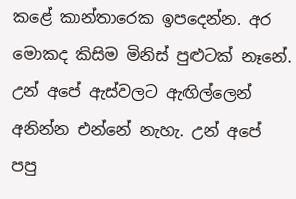කළේ කාන්තාරෙක ඉපදෙන්න. අර මොකද කිසිම මිනිස් පුළුටක් නෑනේ. උන් අපේ ඇස්වලට ඇඟිල්ලෙන් අනින්න එන්නේ නැහැ. උන් අපේ පපු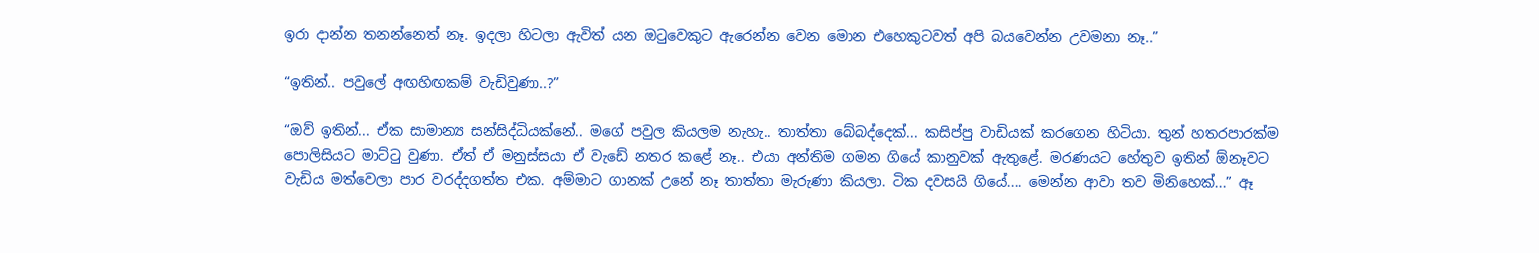ඉරා දාන්න තනන්නෙත් නෑ. ඉදලා හිටලා ඇවිත් යන ඔටුවෙකුට ඇරෙන්න වෙන මොන එහෙකුටවත් අපි බයවෙන්න උවමනා නෑ..”

“ඉතින්.. පවුලේ අඟහිඟකම් වැඩිවුණා..?”

“ඔව් ඉතින්... ඒක සාමාන්‍ය සන්සිද්ධියක්නේ.. මගේ පවුල කියලම නැහැ.. තාත්තා බේබද්දෙක්... කසිප්පු වාඩියක් කරගෙන හිටියා. තුන් හතරපාරක්ම පොලිසියට මාට්ටු වුණා. ඒත් ඒ මනුස්සයා ඒ වැඩේ නතර කළේ නෑ.. එයා අන්තිම ගමන ගියේ කානුවක් ඇතුළේ. මරණයට හේතුව ඉතින් ඕනෑවට වැඩිය මත්වෙලා පාර වරද්දගත්ත එක. අම්මාට ගානක් උනේ නෑ තාත්තා මැරුණා කියලා. ටික දවසයි ගියේ.... මෙන්න ආවා තව මිනිහෙක්...” ඈ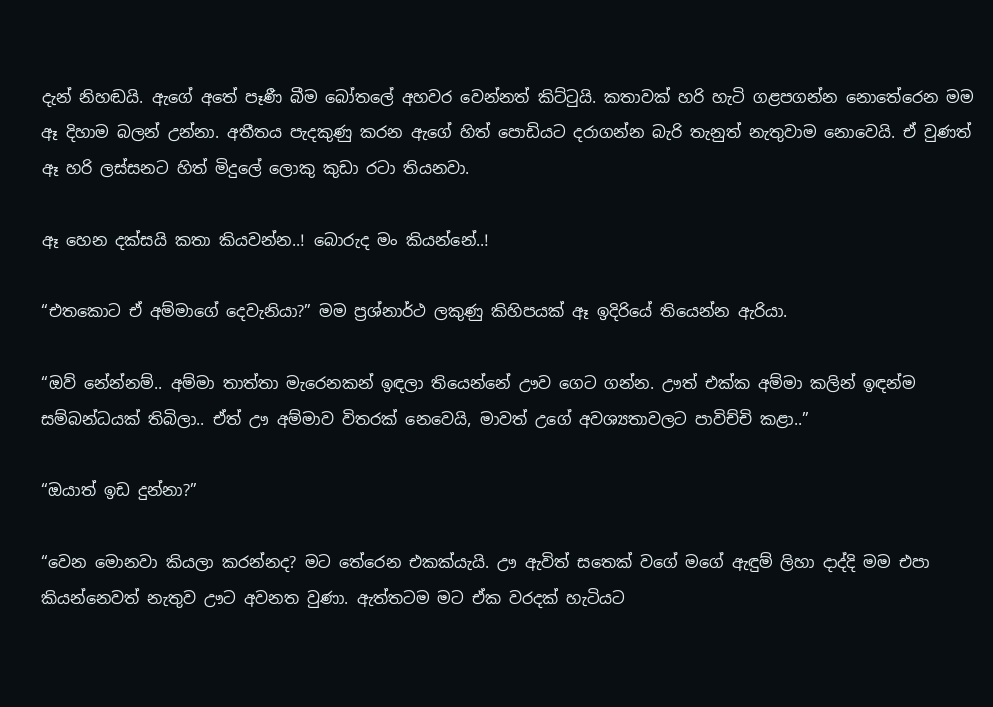දැන් නිහඬයි. ඇගේ අතේ පෑණී බීම බෝතලේ අහවර වෙන්නත් කිට්ටුයි. කතාවක් හරි හැටි ගළපගන්න නොතේරෙන මම ඈ දිහාම බලන් උන්නා. අතීතය පැදකුණු කරන ඇගේ හිත් පොඩියට දරාගන්න බැරි තැනුත් නැතුවාම නොවෙයි. ඒ වුණත් ඈ හරි ලස්සනට හිත් මිදුලේ ලොකු කුඩා රටා තියනවා.

ඈ හෙන දක්සයි කතා කියවන්න..! බොරුද මං කියන්නේ..!

“එතකොට ඒ අම්මාගේ දෙවැනියා?” මම ප්‍රශ්නාර්ථ ලකුණු කිහිපයක් ඈ ඉදිරියේ තියෙන්න ඇරියා.

“ඔව් නේන්නම්.. අම්මා තාත්තා මැරෙනකන් ඉඳලා තියෙන්නේ ඌව ගෙට ගන්න. ඌත් එක්ක අම්මා කලින් ඉඳන්ම සම්බන්ධයක් තිබිලා.. ඒත් ඌ අම්මාව විතරක් නෙවෙයි, මාවත් උගේ අවශ්‍යතාවලට පාවිච්චි කළා..”

“ඔයාත් ඉඩ දුන්නා?”

“වෙන මොනවා කියලා කරන්නද? මට තේරෙන එකක්යැයි. ඌ ඇවිත් සතෙක් වගේ මගේ ඇඳුම් ලිහා දාද්දි මම එපා කියන්නෙවත් නැතුව ඌට අවනත වුණා. ඇත්තටම මට ඒක වරදක් හැටියට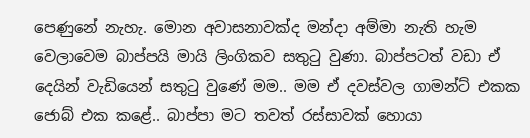පෙණුනේ නැහැ. මොන අවාසනාවක්ද මන්දා අම්මා නැති හැම වෙලාවෙම බාප්පයි මායි ලිංගිකව සතුටු වුණා. බාප්පටත් වඩා ඒ දෙයින් වැඩියෙන් සතුටු වුණේ මම.. මම ඒ දවස්වල ගාමන්ට් එකක ජොබ් එක කළේ.. බාප්පා මට තවත් රස්සාවක් හොයා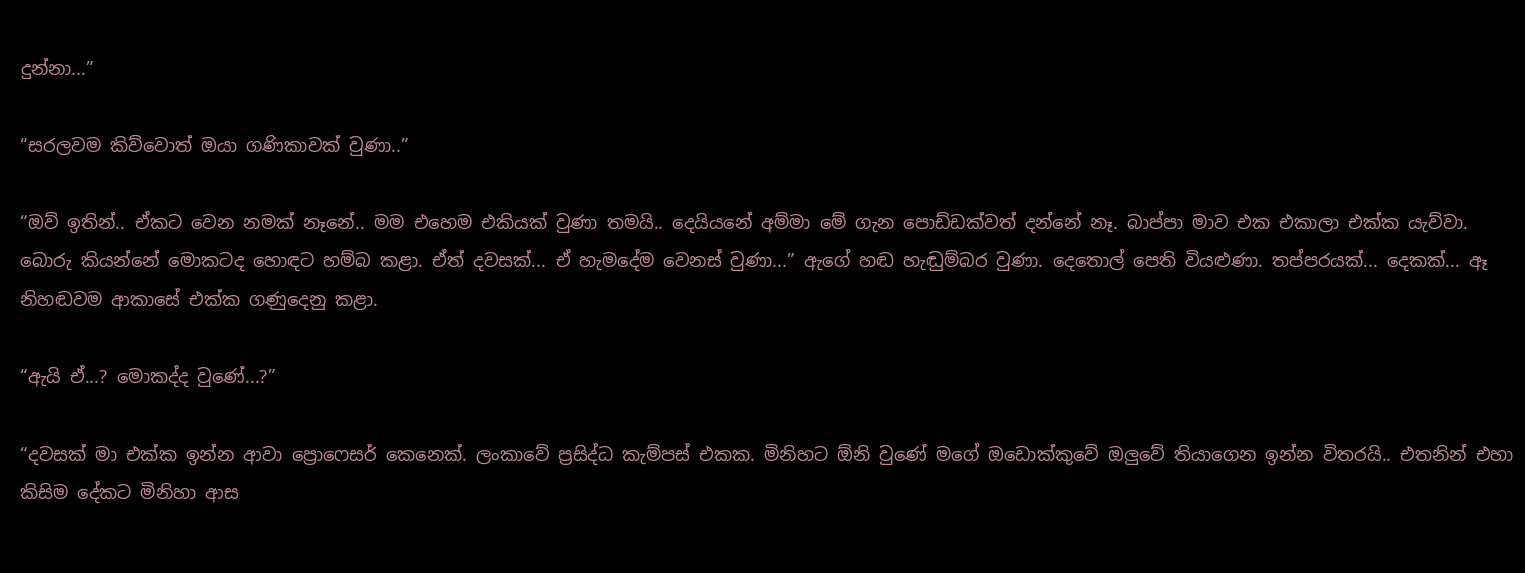දුන්නා...”

“සරලවම කිව්වොත් ඔයා ගණිකාවක් වුණා..”

“ඔව් ඉතින්.. ඒකට වෙන නමක් නෑනේ.. මම එහෙම එකියක් වුණා තමයි.. දෙයියනේ අම්මා මේ ගැන පොඩ්ඩක්වත් දන්නේ නෑ. බාප්පා මාව එක එකාලා එක්ක යැව්වා. බොරු කියන්නේ මොකටද හොඳට හම්බ කළා. ඒත් දවසක්... ඒ හැමදේම වෙනස් වුණා...” ඇගේ හඬ හැඬුම්බර වුණා. දෙතොල් පෙති වියළුණා. තප්පරයක්... දෙකක්... ඈ නිහඬවම ආකාසේ එක්ක ගණුදෙනු කළා.

“ඇයි ඒ...? මොකද්ද වුණේ...?”

“දවසක් මා එක්ක ඉන්න ආවා ප්‍රොෆෙසර් කෙනෙක්. ලංකාවේ ප්‍රසිද්ධ කැම්පස් එකක. මිනිහට ඕනි වුණේ මගේ ඔඩොක්කුවේ ඔලුවේ තියාගෙන ඉන්න විතරයි.. එතනින් එහා කිසිම දේකට මිනිහා ආස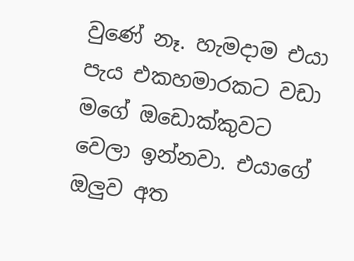වුණේ නෑ. හැමදාම එයා පැය එකහමාරකට වඩා මගේ ඔඩොක්කුවට වෙලා ඉන්නවා. එයාගේ ඔලුව අත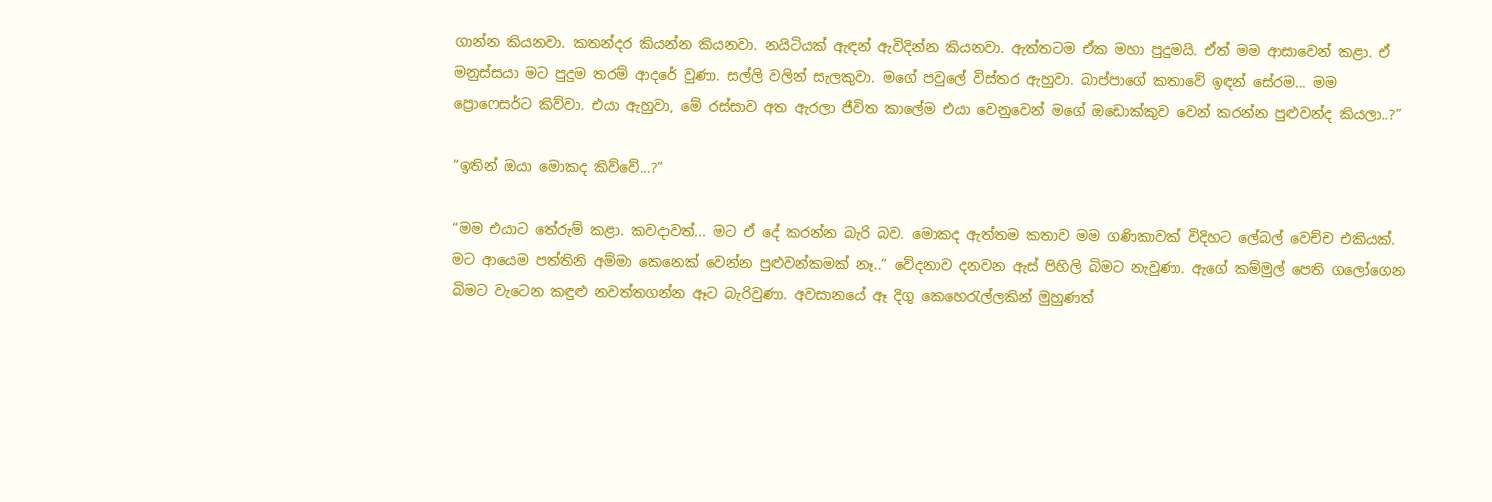ගාන්න කියනවා. කතන්දර කියන්න කියනවා. නයිටියක් ඇඳන් ඇවිදින්න කියනවා. ඇත්තටම ඒක මහා පුදුමයි. ඒත් මම ආසාවෙන් කළා. ඒ මනුස්සයා මට පුදුම තරම් ආදරේ වුණා. සල්ලි වලින් සැලකුවා. මගේ පවුලේ විස්තර ඇහුවා. බාප්පාගේ කතාවේ ඉඳන් සේරම... මම ප්‍රොෆෙසර්ට කිව්වා. එයා ඇහුවා, මේ රස්සාව අත ඇරලා ජීවිත කාලේම එයා වෙනුවෙන් මගේ ඔඩොක්කුව වෙන් කරන්න පුළුවන්ද කියලා..?”

“ඉතින් ඔයා මොකද කිව්වේ...?”

“මම එයාට තේරුම් කළා. කවදාවත්... මට ඒ දේ කරන්න බැරි බව. මොකද ඇත්තම කතාව මම ගණිකාවක් විදිහට ලේබල් වෙච්ච එකියක්. මට ආයෙම පත්තිනි අම්මා කෙනෙක් වෙන්න පුළුවන්කමක් නෑ..” වේදනාව දනවන ඇස් පිහිලි බිමට නැවුණා. ඇගේ කම්මුල් පෙති ගලෝගෙන බිමට වැටෙන කඳුළු නවත්තගන්න ඈට බැරිවුණා. අවසානයේ ඈ දිගු කෙහෙරැල්ලකින් මුහුණත්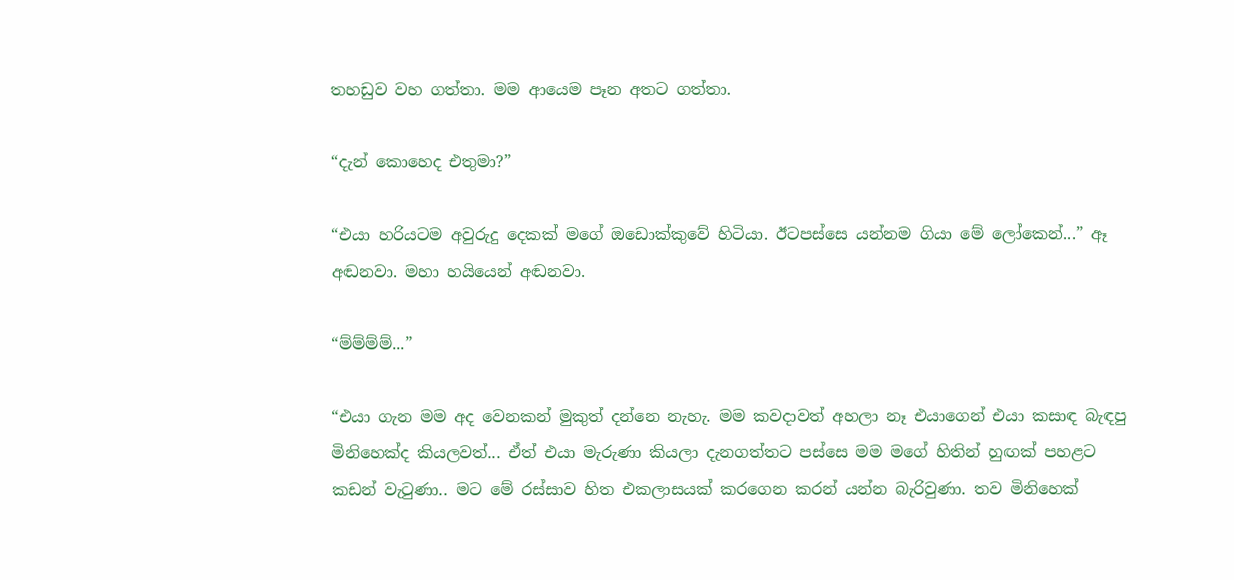තහඩුව වහ ගත්තා. මම ආයෙම පෑන අතට ගත්තා.

“දැන් කොහෙද එතුමා?”

“එයා හරියටම අවුරුදු දෙකක් මගේ ඔඩොක්කුවේ හිටියා. ඊටපස්සෙ යන්නම ගියා මේ ලෝකෙන්...” ඈ අඬනවා. මහා හයියෙන් අඬනවා.

“ම්ම්ම්ම්...”

“එයා ගැන මම අද වෙනකන් මුකුත් දන්නෙ නැහැ. මම කවදාවත් අහලා නෑ එයාගෙන් එයා කසාඳ බැඳපු මිනිහෙක්ද කියලවත්... ඒත් එයා මැරුණා කියලා දැනගත්තට පස්සෙ මම මගේ හිතින් හුඟක් පහළට කඩන් වැටුණා.. මට මේ රස්සාව හිත එකලාසයක් කරගෙන කරන් යන්න බැරිවුණා. තව මිනිහෙක්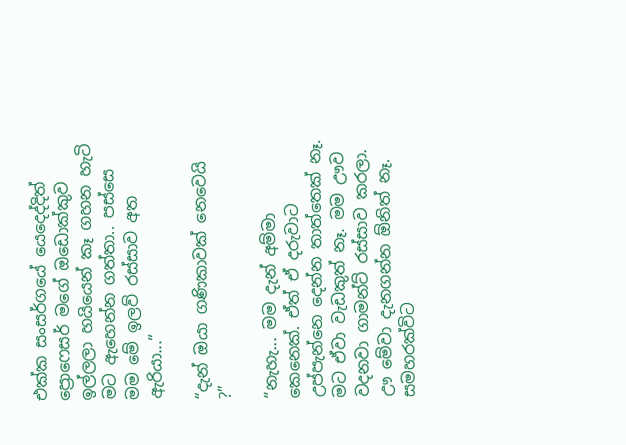එක්ක සංසර්ගයේ යෙදෙද්දිත් ප්‍රොෆෙසර් මගේ ඔඩොක්කුව ඉල්ලලා හයියෙන් කෑ ගහන හැටි මට ඇහෙන්න ගත්තා.. පස්සෙ මම මේ ඉලව් රස්සාව අත ඇරියා...”

“දැන් ඔයා ගණිකාවක් නෙවෙයි ?”

“නැහැ... මම දැන් අම්මා කෙනෙක්. ඒත් ඒ දරුවාට උප්පැන්නෙ දෙන්න තාත්තෙක් නෑ. මට ඒවා වැඩකුත් නෑ. මම ඌව වදනවා ගාමන්ට් රස්සාව කරලා. ඌ මේවා දැනගන්න ඕනිත් නෑ. සමහරක්විට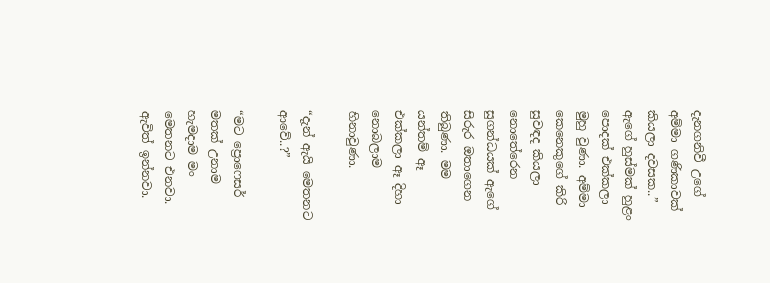දැනගනිවී උගේ අම්මා ගණිකාවක් කියලා දවසක..” ඇගේ හුස්මක් හුළං පොදක් එක්කලා මුහු වුණා. අම්මා කෙනෙකුගේ කිරි සුවඳද කියලා නොතේරෙන සුගන්ධයක් ඇගේ සිරුර ඔතාගෙන තිබුණා. මම යන්තම් ඈ එක්කලා ඈ දිහා නොබලාම හිනාවුණා.

“දැන් ඇයි මෙතනට ආවේ..?”

“මට ප්‍රොෆෙසර් මතක් උනාම හැමදාම මං මෙතනට එනවා. ඇවිත් ඉන්නවා.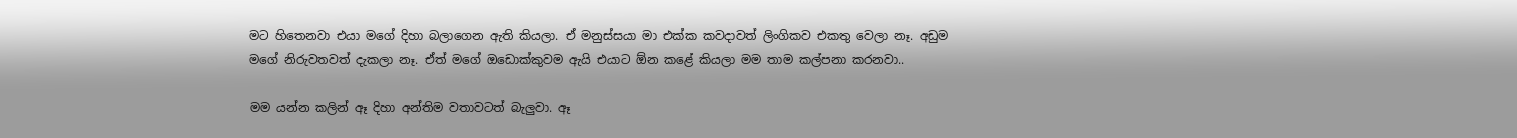මට හිතෙනවා එයා මගේ දිහා බලාගෙන ඇති කියලා. ඒ මනුස්සයා මා එක්ක කවදාවත් ලිංගිකව එකතු වෙලා නෑ. අඩුම මගේ නිරුවතවත් දැකලා නෑ. ඒත් මගේ ඔඩොක්කුවම ඇයි එයාට ඕන කළේ කියලා මම තාම කල්පනා කරනවා..

මම යන්න කලින් ඈ දිහා අන්තිම වතාවටත් බැලුවා. ඈ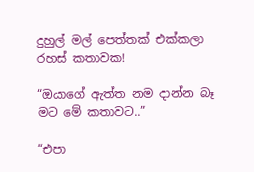දුහුල් මල් පෙත්තක් එක්කලා රහස් කතාවක!

“ඔයාගේ ඇත්ත නම දාන්න බෑ මට මේ කතාවට..”

“එපා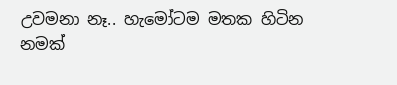උවමනා නෑ.. හැමෝටම මතක හිටින නමක්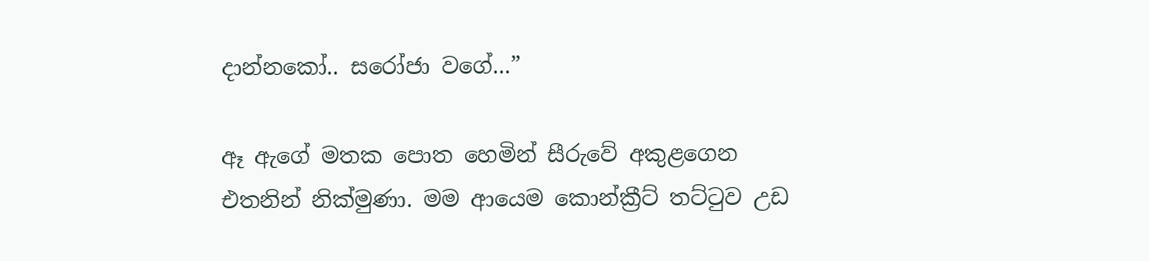දාන්නකෝ.. සරෝජා වගේ...”

ඈ ඇගේ මතක පොත හෙමින් සීරුවේ අකුළගෙන එතනින් නික්මුණා. මම ආයෙම කොන්ක්‍රීට් තට්ටුව උඩ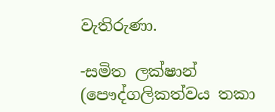වැතිරුණා.

-සමිත ලක්ෂාන්
(පෞද්ගලිකත්වය තකා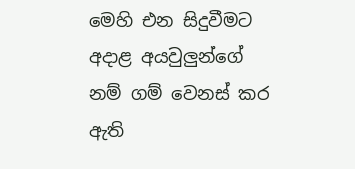මෙහි එන සිදුවීමට අදාළ අයවුලුන්ගේ නම් ගම් වෙනස් කර ඇති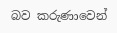බව කරුණාවෙන්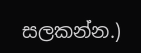සලකන්න.)